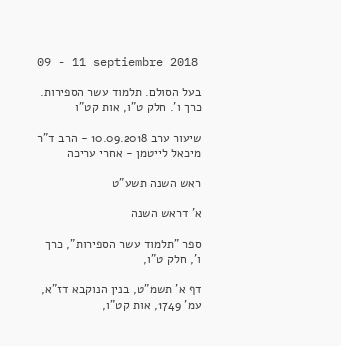09 - 11 septiembre 2018

בעל הסולם. תלמוד עשר הספירות. כרך ו'. חלק ט"ו, אות קט"ו

שיעור ערב 10.09.2018 - הרב ד"ר מיכאל לייטמן - אחרי עריכה

ראש השנה תשע"ט

א' דראש השנה

ספר "תלמוד עשר הספירות", כרך ו', חלק ט"ו,

דף א' תשמ"ט, בנין הנוקבא דז"א, עמ' 1749, אות קט"ו,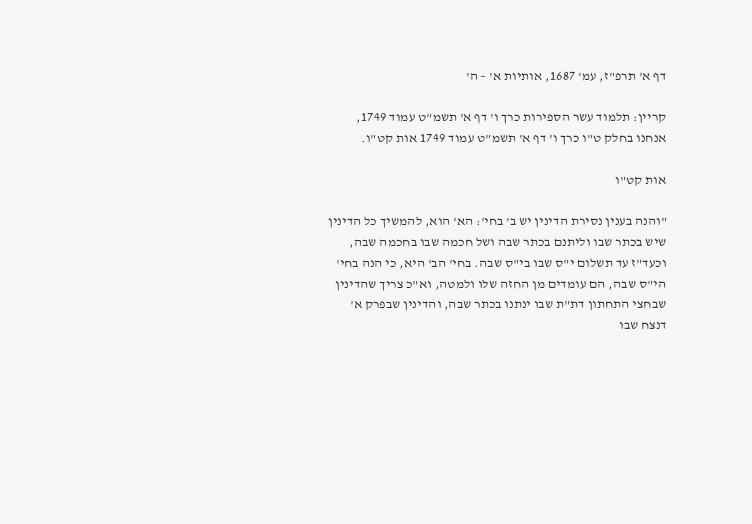דף א' תרפ"ז, עמ' 1687, אותיות א' – ה'

קריין: תלמוד עשר הספירות כרך ו' דף א' תשמ"ט עמוד 1749, אנחנו בחלק ט"ו כרך ו' דף א' תשמ"ט עמוד 1749 אות קט"ו.

אות קט"ו

"והנה בענין נסירת הדינין יש ב' בחי': הא' הוא, להמשיך כל הדינין שיש בכתר שבו וליתנם בכתר שבה ושל חכמה שבו בחכמה שבה, וכעד"ז עד תשלום י"ס שבו בי"ס שבה. בחי' הב' היא, כי הנה בחי' הי"ס שבה, הם עומדים מן החזה שלו ולמטה, וא"כ צריך שהדינין שבחצי התחתון דת"ת שבו ינתנו בכתר שבה, והדינין שבפרק א' דנצח שבו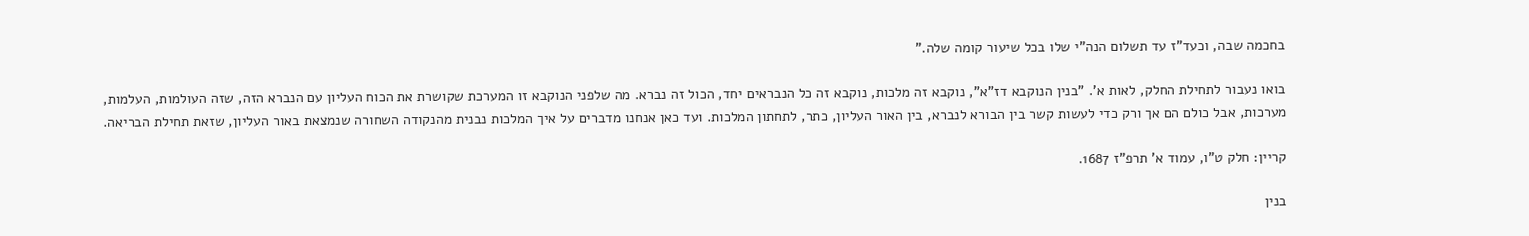בחכמה שבה, וכעד"ז עד תשלום הנה"י שלו בכל שיעור קומה שלה."

בואו נעבור לתחילת החלק, לאות א'. "בנין הנוקבא דז"א", נוקבא זה מלכות, נוקבא זה כל הנבראים יחד, הכול זה נברא. מה שלפני הנוקבא זו המערכת שקושרת את הכוח העליון עם הנברא הזה, שזה העולמות, העלמות, מערכות, אבל כולם הם אך ורק כדי לעשות קשר בין הבורא לנברא, בין האור העליון, כתר, לתחתון המלכות. ועד כאן אנחנו מדברים על איך המלכות נבנית מהנקודה השחורה שנמצאת באור העליון, שזאת תחילת הבריאה.

קריין: חלק ט"ו, עמוד א' תרפ"ז 1687.

בנין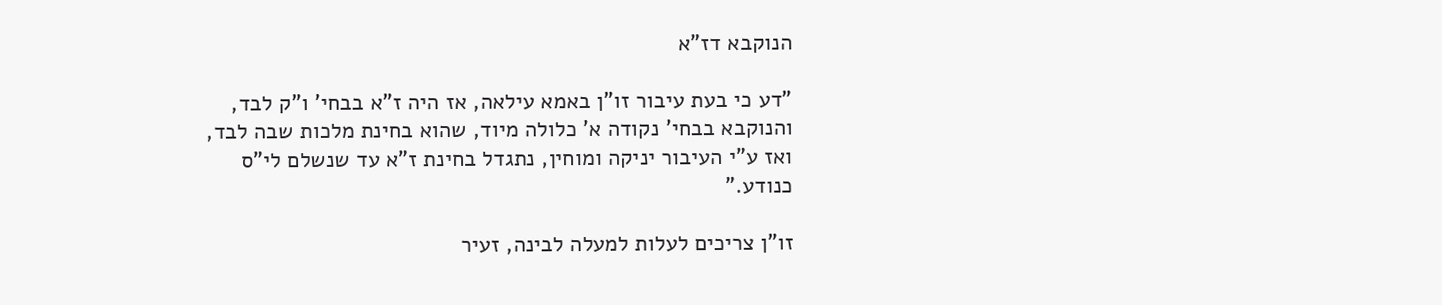הנוקבא דז"א

"דע כי בעת עיבור זו"ן באמא עילאה, אז היה ז"א בבחי' ו"ק לבד, והנוקבא בבחי' נקודה א' כלולה מיוד, שהוא בחינת מלכות שבה לבד, ואז ע"י העיבור יניקה ומוחין, נתגדל בחינת ז"א עד שנשלם לי"ס כנודע."

זו"ן צריכים לעלות למעלה לבינה, זעיר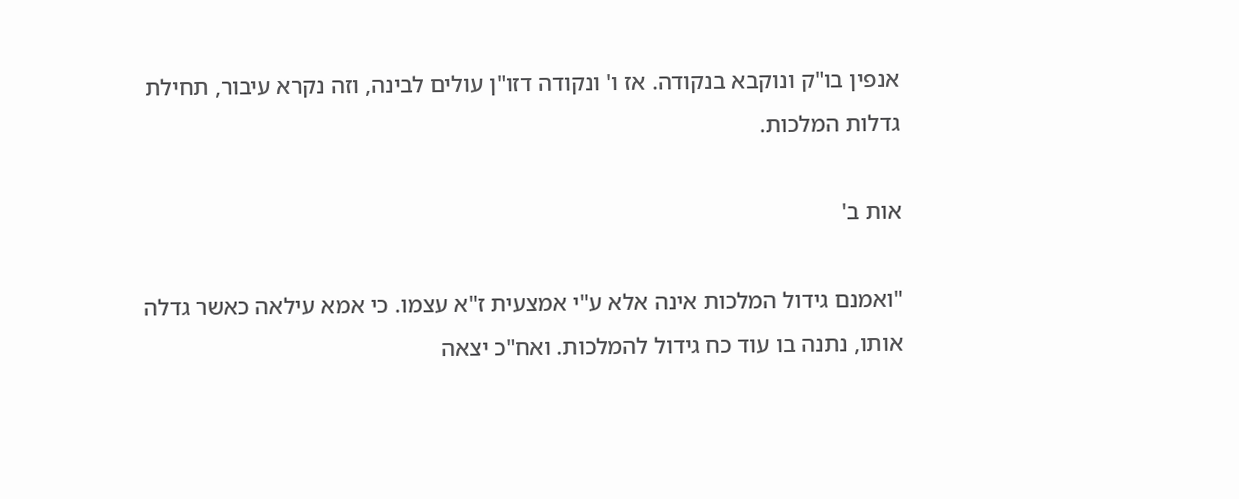אנפין בו"ק ונוקבא בנקודה. אז ו' ונקודה דזו"ן עולים לבינה, וזה נקרא עיבור, תחילת גדלות המלכות.

אות ב'

"ואמנם גידול המלכות אינה אלא ע"י אמצעית ז"א עצמו. כי אמא עילאה כאשר גדלה אותו, נתנה בו עוד כח גידול להמלכות. ואח"כ יצאה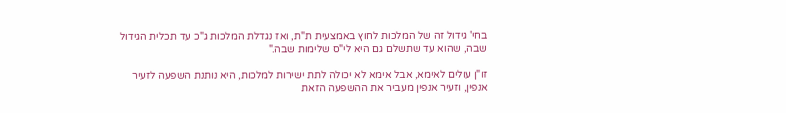בחי' גידול זה של המלכות לחוץ באמצעית ת"ת, ואז נגדלת המלכות ג"כ עד תכלית הגידול שבה, שהוא עד שתשלם גם היא לי"ס שלימות שבה."

זו"ן עולים לאימא, אבל אימא לא יכולה לתת ישירות למלכות, היא נותנת השפעה לזעיר אנפין, וזעיר אנפין מעביר את ההשפעה הזאת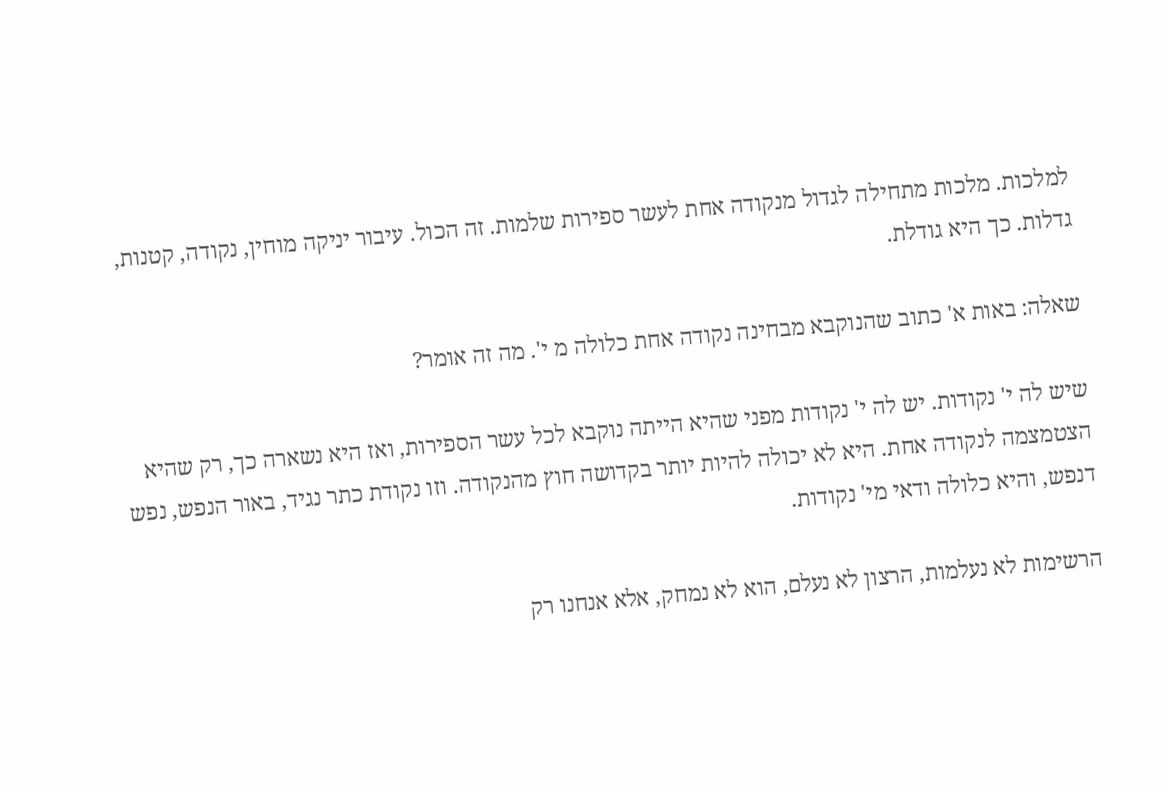למלכות. מלכות מתחילה לגדול מנקודה אחת לעשר ספירות שלמות. זה הכול. עיבור יניקה מוחין, נקודה, קטנות, גדלות. כך היא גודלת.

שאלה: באות א' כתוב שהנוקבא מבחינה נקודה אחת כלולה מ י'. מה זה אומר?

שיש לה י' נקודות. יש לה י' נקודות מפני שהיא הייתה נוקבא לכל עשר הספירות, ואז היא נשארה כך, רק שהיא הצטמצמה לנקודה אחת. היא לא יכולה להיות יותר בקדושה חוץ מהנקודה. וזו נקודת כתר נגיד, באור הנפש, נפש דנפש, והיא כלולה ודאי מי' נקודות.

הרשימות לא נעלמות, הרצון לא נעלם, הוא לא נמחק, אלא אנחנו רק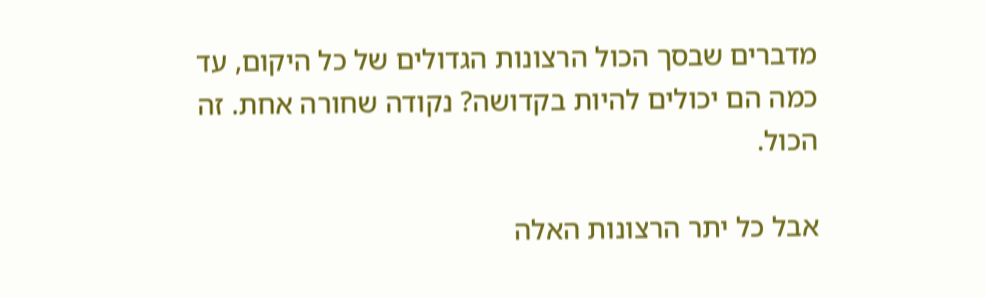מדברים שבסך הכול הרצונות הגדולים של כל היקום, עד כמה הם יכולים להיות בקדושה? נקודה שחורה אחת. זה הכול.

אבל כל יתר הרצונות האלה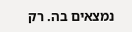נמצאים בה. רק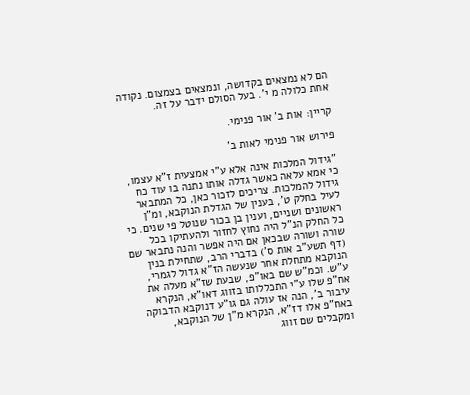הם לא נמצאים בקדושה, ונמצאים בצמצום. נקודה אחת כלולה מ י'. בעל הסולם ידבר על זה.

קריין: אות ב' אור פנימי.

פירוש אור פנימי לאות ב'

"גידול המלכות אינה אלא ע"י אמצעית ז"א עצמו, כי אמא עלאה כאשר גדלה אותו נתנה בו עוד כח גידול להמלכות. צריכים לזכור כאן, כל המתבאר לעיל בחלק ט', בענין של הגדלת הנוקבא, ומ"ן ראשונים ושניים, וענין בן בכור שנוטל פי שנים. כי כל החלק הנ"ל היה נחוץ לחזור ולהעתיקו בכל שורה ושורה שבכאן אם היה אפשר והנה נתבאר שם (דף תשע"ב אות ס') בדברי הרב, שתחילת בנין הנוקבא מתחלת אחר שנעשה הז"א גדול לגמרי, ע"ש. וכמ"ש שם באו"פ, שבעת שז"א מעלה את אח"פ שלו ע"י התכללותו בזווג דאו"א, הנקרא עיבור ב', הנה אז עולה גם גו"ע דנוקבא הדבוקה באח"פ אלו דז"א, הנקרא מ"ן של הנוקבא, ומקבלים שם זווג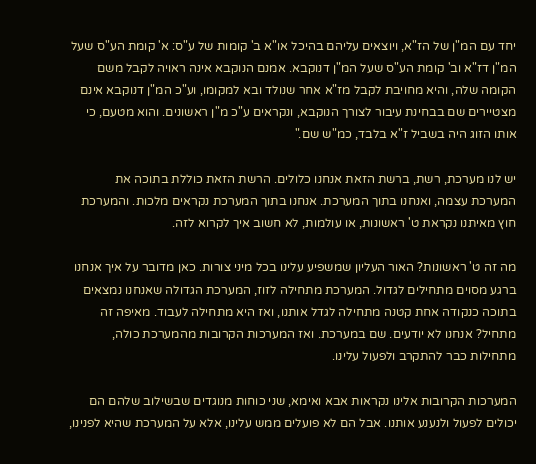יחד עם המ"ן של הז"א, ויוצאים עליהם בהיכל או"א ב' קומות של ע"ס: א' קומת הע"ס שעל המ"ן דז"א וב' קומת הע"ס שעל המ"ן דנוקבא. אמנם הנוקבא אינה ראויה לקבל משם הקומה שלה, והיא מחויבת לקבל מז"א אחר שנולד ובא למקומו, וע"כ המ"ן דנוקבא אינם מצטיירים שם בבחינת עיבור לצורך הנוקבא, ונקראים ע"כ מ"ן ראשונים. והוא מטעם, כי אותו הזוג היה בשביל ז"א בלבד, כמ"ש שם."

יש לנו מערכת, רשת, ברשת הזאת אנחנו כלולים. הרשת הזאת כוללת בתוכה את המערכת עצמה, ואנחנו בתוך המערכת. אנחנו בתוך המערכת נקראים מלכות. והמערכת חוץ מאיתנו נקראת ט' ראשונות, או עולמות, לא חשוב איך לקרוא לזה.

מה זה ט' ראשונות? האור העליון שמשפיע עלינו בכל מיני צורות. כאן מדובר על איך אנחנו ברגע מסוים מתחילים לגדול. המערכת מתחילה לזוז, המערכת הגדולה שאנחנו נמצאים בתוכה כנקודה אחת קטנה מתחילה לגדל אותנו, ואז היא מתחילה לעבוד. מאיפה זה מתחיל? אנחנו לא יודעים. שם במערכת. ואז המערכות הקרובות מהמערכת כולה, מתחילות כבר להתקרב ולפעול עלינו.

המערכות הקרובות אלינו נקראות אבא ואימא, שני כוחות מנוגדים שבשילוב שלהם הם יכולים לפעול ולנענע אותנו. אבל הם לא פועלים ממש עלינו, אלא על המערכת שהיא לפנינו,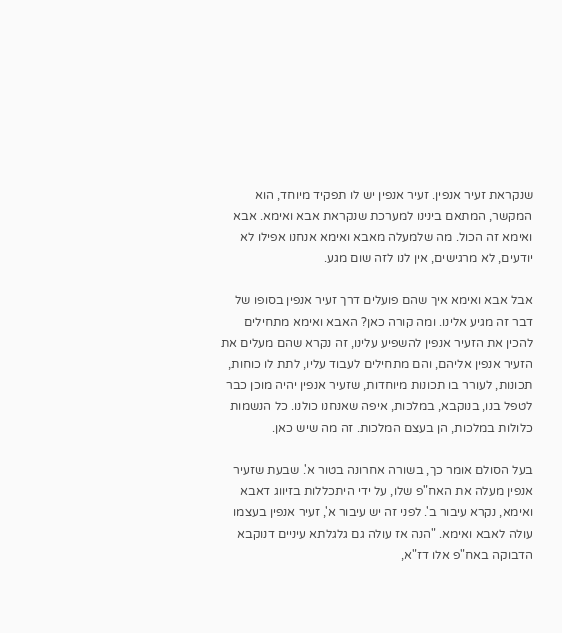שנקראת זעיר אנפין. זעיר אנפין יש לו תפקיד מיוחד, הוא המקשר, המתאם בינינו למערכת שנקראת אבא ואימא. אבא ואימא זה הכול. מה שלמעלה מאבא ואימא אנחנו אפילו לא יודעים, לא מרגישים, אין לנו לזה שום מגע.

אבל אבא ואימא איך שהם פועלים דרך זעיר אנפין בסופו של דבר זה מגיע אלינו. ומה קורה כאן? האבא ואימא מתחילים להכין את הזעיר אנפין להשפיע עלינו, זה נקרא שהם מעלים את הזעיר אנפין אליהם, והם מתחילים לעבוד עליו, לתת לו כוחות, תכונות, לעורר בו תכונות מיוחדות, שזעיר אנפין יהיה מוכן כבר לטפל בנו, בנוקבא, במלכות, איפה שאנחנו כולנו. כל הנשמות כלולות במלכות, הן בעצם המלכות. זה מה שיש כאן.

בעל הסולם אומר כך, בשורה אחרונה בטור א'. שבעת שזעיר אנפין מעלה את האח"פ שלו, על ידי היתכללות בזיווג דאבא ואימא, נקרא עיבור ב'. לפני זה יש עיבור א', זעיר אנפין בעצמו עולה לאבא ואימא. "הנה אז עולה גם גלגלתא עיניים דנוקבא הדבוקה באח"פ אלו דז"א,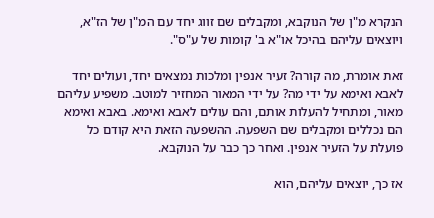הנקרא מ"ן של הנוקבא, ומקבלים שם זווג יחד עם המ"ן של הז"א, ויוצאים עליהם בהיכל או"א ב' קומות של ע"ס".

זאת אומרת, מה קורה? זעיר אנפין ומלכות נמצאים יחד, ועולים יחד לאבא ואימא על ידי מה? על ידי המאור המחזיר למוטב. משפיע עליהם מאור, ומתחיל להעלות אותם, והם עולים לאבא ואימא. באבא ואימא הם נכללים ומקבלים שם השפעה. ההשפעה הזאת היא קודם כל פועלת על הזעיר אנפין. ואחר כך כבר על הנוקבא.

אז כך, יוצאים עליהם, הוא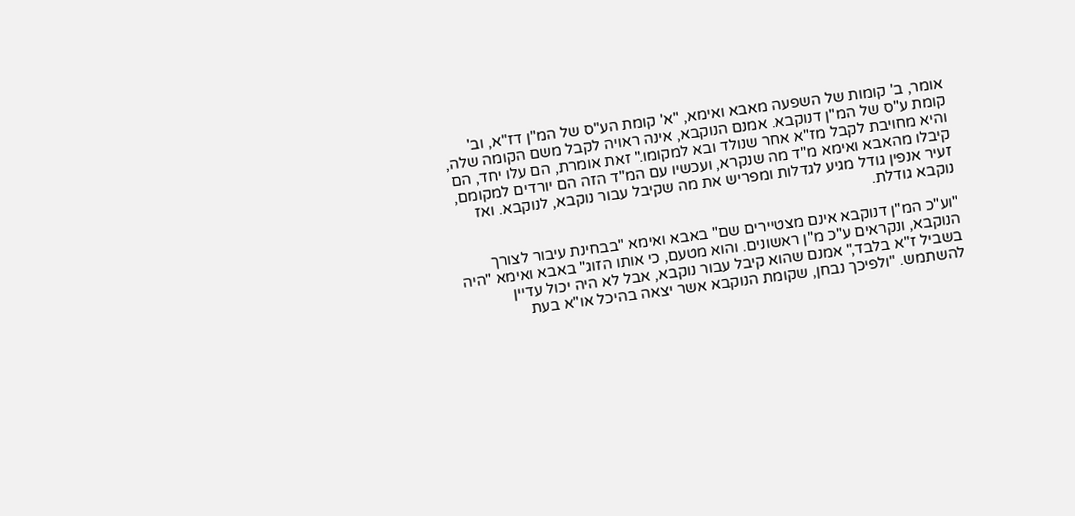אומר, ב' קומות של השפעה מאבא ואימא, "א' קומת הע"ס של המ"ן דז"א, וב' קומת ע"ס של המ"ן דנוקבא. אמנם הנוקבא, אינה ראויה לקבל משם הקומה שלה, והיא מחויבת לקבל מז"א אחר שנולד ובא למקומו." זאת אומרת, הם עלו יחד, הם קיבלו מהאבא ואימא מ"ד מה שנקרא, ועכשיו עם המ"ד הזה הם יורדים למקומם, זעיר אנפין גודל מגיע לגדלות ומפריש את מה שקיבל עבור נוקבא, לנוקבא. ואז נוקבא גודלת.

"וע"כ המ"ן דנוקבא אינם מצטיירים שם" באבא ואימא "בבחינת עיבור לצורך הנוקבא, ונקראים ע"כ מ"ן ראשונים. והוא מטעם, כי אותו הזוג" באבא ואימא "היה בשביל ז"א בלבד," אמנם שהוא קיבל עבור נוקבא, אבל לא היה יכול עדיין להשתמש. "ולפיכך נבחן, שקומת הנוקבא אשר יצאה בהיכל או"א בעת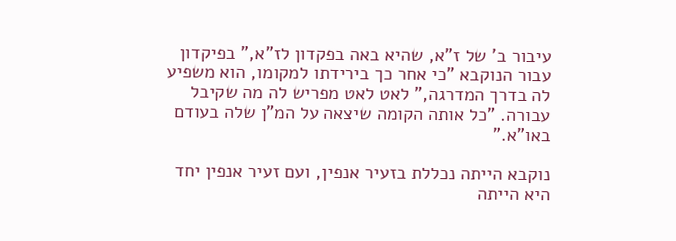עיבור ב' של ז"א, שהיא באה בפקדון לז"א," בפיקדון עבור הנוקבא "כי אחר כך בירידתו למקומו, הוא משפיע לה בדרך המדרגה," לאט לאט מפריש לה מה שקיבל עבורה. "כל אותה הקומה שיצאה על המ"ן שלה בעודם באו"א."

נוקבא הייתה נכללת בזעיר אנפין, ועם זעיר אנפין יחד היא הייתה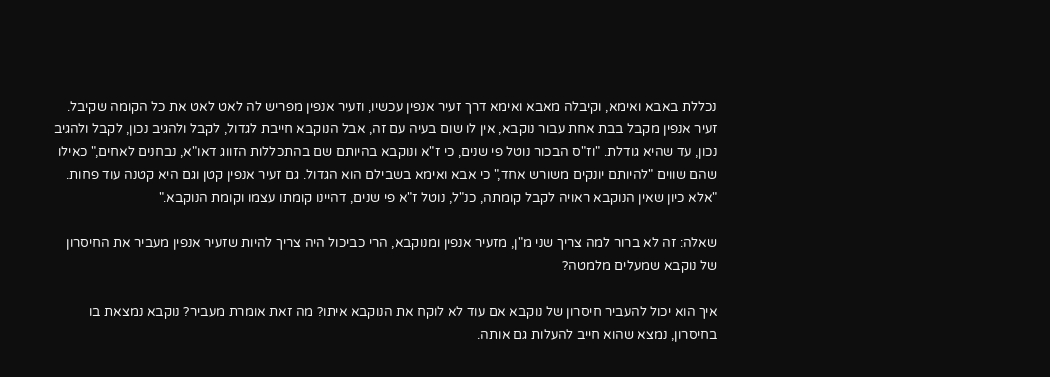נכללת באבא ואימא, וקיבלה מאבא ואימא דרך זעיר אנפין עכשיו, וזעיר אנפין מפריש לה לאט לאט את כל הקומה שקיבל. זעיר אנפין מקבל בבת אחת עבור נוקבא, אין לו שום בעיה עם זה, אבל הנוקבא חייבת לגדול, לקבל ולהגיב נכון, לקבל ולהגיב נכון, עד שהיא גודלת. "וז"ס הבכור נוטל פי שנים, כי ז"א ונוקבא בהיותם שם בהתכללות הזווג דאו"א, נבחנים לאחים," כאילו שהם שווים "להיותם יונקים משורש אחד," כי אבא ואימא בשבילם הוא הגדול. גם זעיר אנפין קטן וגם היא קטנה עוד פחות. "אלא כיון שאין הנוקבא ראויה לקבל קומתה, כנ"ל, נוטל ז"א פי שנים, דהיינו קומתו עצמו וקומת הנוקבא."

שאלה: זה לא ברור למה צריך שני מ"ן, מזעיר אנפין ומנוקבא, הרי כביכול היה צריך להיות שזעיר אנפין מעביר את החיסרון של נוקבא שמעלים מלמטה?

איך הוא יכול להעביר חיסרון של נוקבא אם עוד לא לוקח את הנוקבא איתו? מה זאת אומרת מעביר? נוקבא נמצאת בו בחיסרון, נמצא שהוא חייב להעלות גם אותה.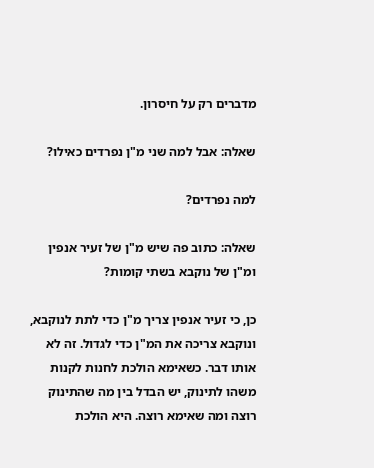מדברים רק על חיסרון.

שאלה: אבל למה שני מ"ן נפרדים כאילו?

למה נפרדים?

שאלה: כתוב פה שיש מ"ן של זעיר אנפין ומ"ן של נוקבא בשתי קומות?

כן, כי זעיר אנפין צריך מ"ן כדי לתת לנוקבא, ונוקבא צריכה את המ"ן כדי לגדול. זה לא אותו דבר. כשאימא הולכת לחנות לקנות משהו לתינוק, יש הבדל בין מה שהתינוק רוצה ומה שאימא רוצה. היא הולכת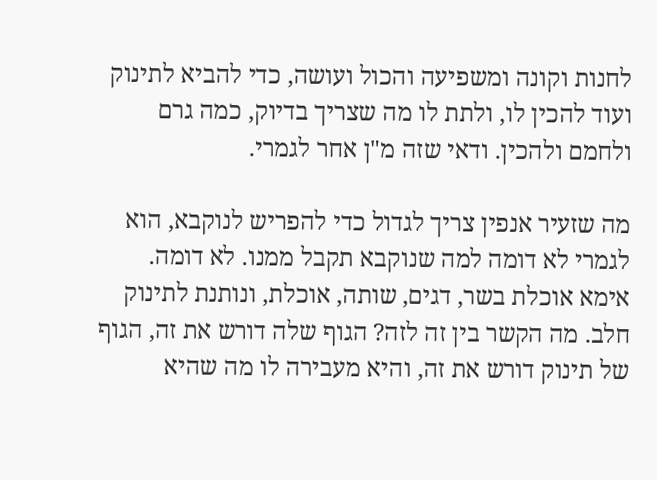לחנות וקונה ומשפיעה והכול ועושה, כדי להביא לתינוק ועוד להכין לו, ולתת לו מה שצריך בדיוק, כמה גרם ולחמם ולהכין. ודאי שזה מ"ן אחר לגמרי.

מה שזעיר אנפין צריך לגדול כדי להפריש לנוקבא, הוא לגמרי לא דומה למה שנוקבא תקבל ממנו. לא דומה. אימא אוכלת בשר, דגים, שותה, אוכלת, ונותנת לתינוק חלב. מה הקשר בין זה לזה? הגוף שלה דורש את זה, הגוף של תינוק דורש את זה, והיא מעבירה לו מה שהיא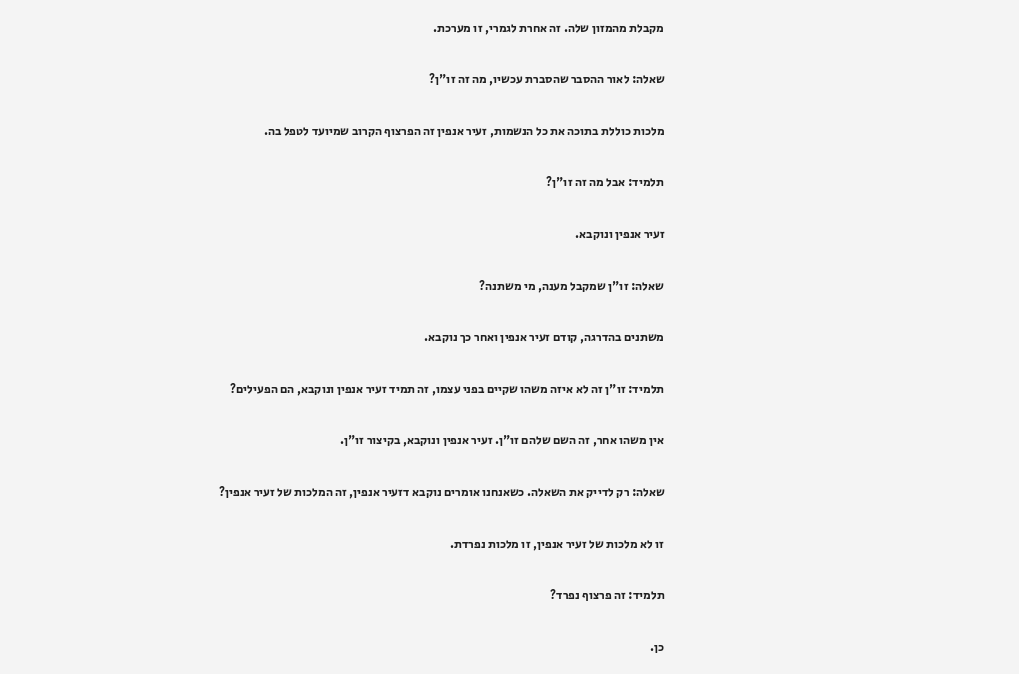מקבלת מהמזון שלה. זה אחרת לגמרי, זו מערכת.

שאלה: לאור ההסבר שהסברת עכשיו, מה זה זו"ן?

מלכות כוללת בתוכה את כל הנשמות, זעיר אנפין זה הפרצוף הקרוב שמיועד לטפל בה.

תלמיד: אבל מה זה זו"ן?

זעיר אנפין ונוקבא.

שאלה: זו"ן שמקבל מענה, מי משתנה?

משתנים בהדרגה, קודם זעיר אנפין ואחר כך נוקבא.

תלמיד: זו"ן זה לא איזה משהו שקיים בפני עצמו, זה תמיד זעיר אנפין ונוקבא, הם הפעילים?

אין משהו אחר, זה השם שלהם זו"ן. זעיר אנפין ונוקבא, בקיצור זו"ן.

שאלה: רק לדייק את השאלה. כשאנחנו אומרים נוקבא דזעיר אנפין, זה המלכות של זעיר אנפין?

זו לא מלכות של זעיר אנפין, זו מלכות נפרדת.

תלמיד: זה פרצוף נפרד?

כן.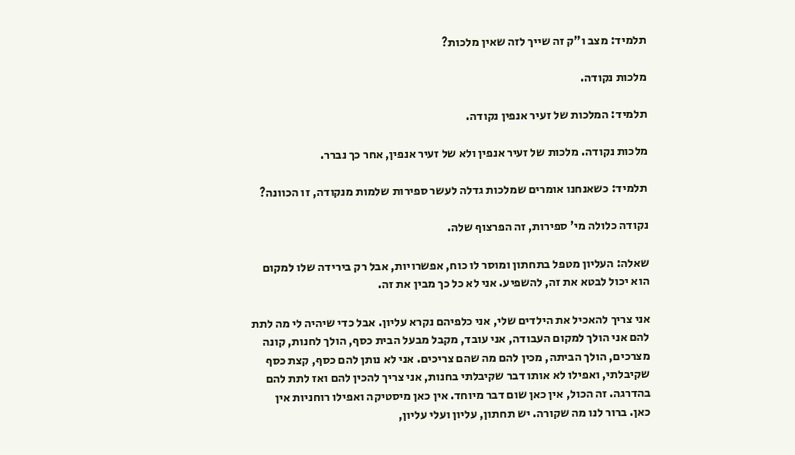תלמיד: מצב ו"ק זה שייך לזה שאין מלכות?

מלכות נקודה.

תלמיד: המלכות של זעיר אנפין נקודה.

מלכות נקודה. מלכות של זעיר אנפין ולא של זעיר אנפין, אחר כך נברר.

תלמיד: כשאנחנו אומרים שמלכות גדלה לעשר ספירות שלמות מנקודה, זו הכוונה?

נקודה כלולה מי' ספירות, זה הפרצוף שלה.

שאלה: העליון מטפל בתחתון ומוסר לו כוח, אפשרויות, אבל רק בירידה שלו למקום הוא יכול לבטא את זה, להשפיע. אני לא כל כך מבין את זה.

אני צריך להאכיל את הילדים שלי, אני כלפיהם נקרא עליון. אבל כדי שיהיה לי מה לתת להם אני הולך למקום העבודה, אני עובד, מקבל מבעל הבית כסף, הולך לחנות, קונה מצרכים, הולך הביתה, מכין להם מה שהם צריכים. אני לא נותן להם כסף, קצת כסף שקיבלתי, ואפילו לא אותו דבר שקיבלתי בחנות, אני צריך להכין להם ואז לתת להם בהדרגה. זה הכול, אין כאן שום דבר מיוחד. אין כאן מיסטיקה ואפילו רוחניות אין כאן. ברור לנו מה שקורה. יש תחתון, עליון ועלי עליון,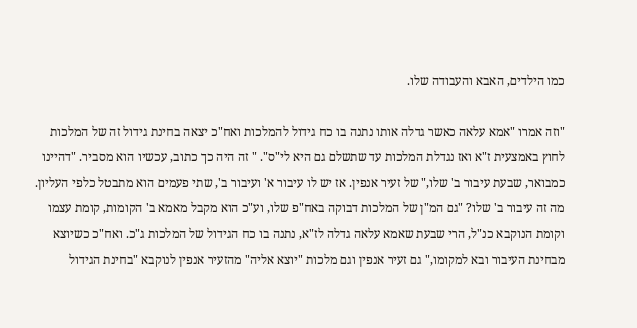כמו הילדים, האבא והעבודה שלו.

"וזה אמרו "אמא עלאה כאשר גדלה אותו נתנה בו כח גידול להמלכות ואח"כ יצאה בחינת גידול זה של המלכות לחוץ באמצעית ז"א ואז נגדלת המלכות עד שתשלם גם היא לי"ס". " זה היה כך כתוב, עכשיו הוא מסביר. "דהיינו כמבואר, שבעת עיבור ב' שלו," של זעיר אנפין. אז יש לו עיבור א' ועיבור ב', שתי פעמים הוא מתבטל כלפי העליון. מה זה עיבור ב' שלו? "גם המ"ן של המלכות דבוקה באח"פ שלו, וע"כ הוא מקבל מאמא ב' הקומות, קומת עצמו וקומת הנוקבא כנ"ל, הרי שבעת שאמא עלאה גדלה לז"א, נתנה בו כח הגידול של המלכות ג"כ. ואח"כ כשיוצא מבחינת העיבור ובא למקומו," גם זעיר אנפין וגם מלכות "יוצא אליה" מהזעיר אנפין לנוקבא "בחינת הגידול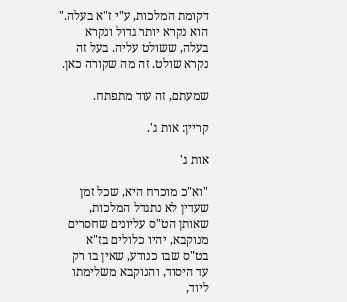דקומת המלכות, ע"י ז"א בעלה." הוא נקרא יותר גדול ונקרא בעלה, ששולט עליה. בעל זה נקרא שולט. זה מה שקורה כאן.

שמעתם, זה עוד מתפתח.

קריין: אות ג'.

אות ג'

"וא"כ מוכרח היא, שכל זמן שעדין לא נתגדל המלכות, שאותן הט"ס עליונים שחסרים מנוקבא, יהיו כלולים בז"א בט"ס שבו כנודע, שאין בו רק עד היסוד, והנוקבא משלימתו ליוד,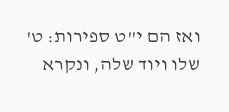ואז הם י"ט ספירות: ט' שלו ויוד שלה, ונקרא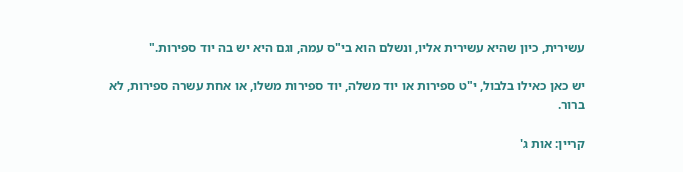עשירית, כיון שהיא עשירית אליו, ונשלם הוא בי"ס עמה, וגם היא יש בה יוד ספירות."

יש כאן כאילו בלבול, י"ט ספירות או יוד משלה, יוד ספירות משלו, או אחת עשרה ספירות, לא ברור.

קריין: אות ג'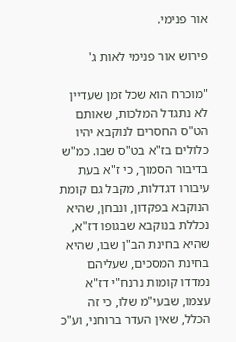אור פנימי.

פירוש אור פנימי לאות ג'

"מוכרח הוא שכל זמן שעדיין לא נתגדל המלכות, שאותם הט"ס החסרים לנוקבא יהיו כלולים בז"א בט"ס שבו. כמ"ש בדיבור הסמוך, כי ז"א בעת עיבורו דגדלות, מקבל גם קומת הנוקבא בפקדון, ונבחן, שהיא נכללת בנוקבא שבגופו דז"א, שהיא בחינת הב"ן שבו, שהיא בחינת המסכים, שעליהם נמדדו קומות נרנח"י דז"א עצמו, שבעי"מ שלו, כי זה הכלל, שאין העדר ברוחני, וע"כ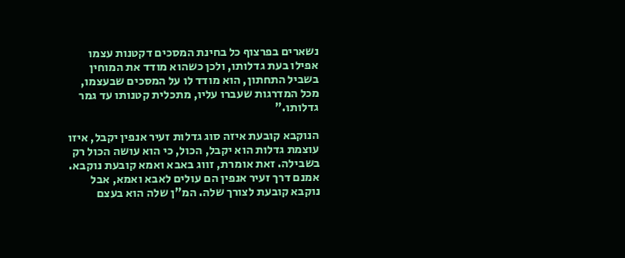נשארים בפרצוף כל בחינת המסכים דקטנות עצמו אפילו בעת גדלותו, ולכן כשהוא מודד את המוחין בשביל התחתון, הוא מודד לו על המסכים שבעצמו, מכל המדרגות שעברו עליו, מתכלית קטנותו עד גמר גדלותו."

הנוקבא קובעת איזה סוג גדלות זעיר אנפין יקבל, איזו עוצמת גדלות הוא יקבל, הכול, כי הוא עושה הכול רק בשבילה. זאת אומרת, זווג באבא ואמא קובעת נוקבא. אמנם דרך זעיר אנפין הם עולים לאבא ואמא, אבל נוקבא קובעת לצורך שלה. המ"ן שלה הוא בעצם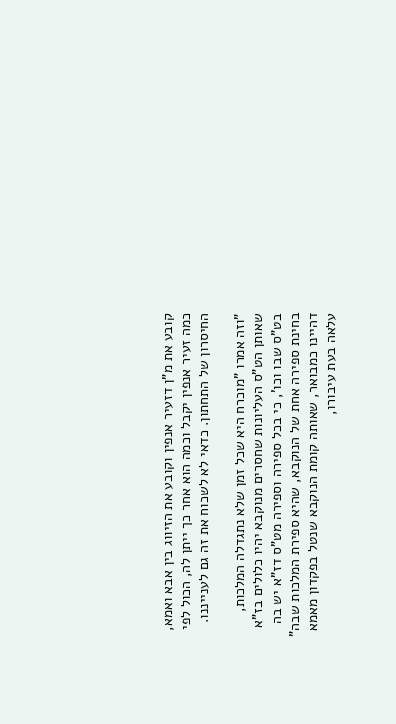קובע את מ"ן דזעיר אנפין וקובע את הזיווג בין אבא ואמא, כמה זעיר אנפין יקבל וכמה הוא אחר כך ייתן לה, הכול לפי החיסרון של התחתון. כדאי לא לשכוח את זה גם לענייננו.

"וזה אמרו "מוכרח היא שכל זמן שלא נתגדלה המלכות, שאותן הט"ס העליונות שחסרים מנוקבא יהיו כלולים בז"א בט"ס שבו וכו', כי בכל ספירה וספירה מט"ס דז"א יש בה בחינת ספירה אחת של הנוקבא, שהיא ספירת המלכות שבה" דהיינו כמבואר, שאותה קומת הנוקבא שנטל בפקדון מאמא עלאה בעת עיבורו,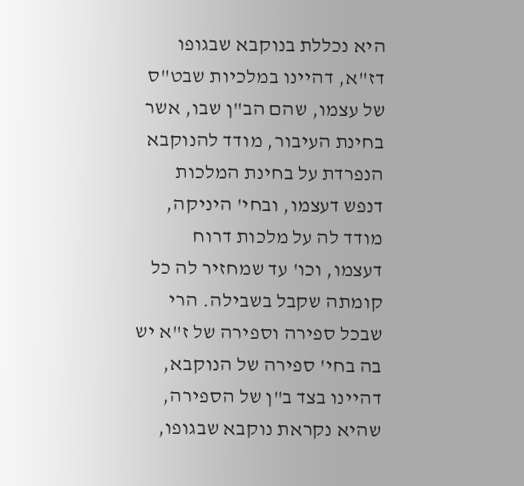היא נכללת בנוקבא שבגופו דז"א, דהיינו במלכיות שבט"ס של עצמו, שהם הב"ן שבו, אשר בחינת העיבור, מודד להנוקבא הנפרדת על בחינת המלכות דנפש דעצמו, ובחי' היניקה, מודד לה על מלכות דרוח דעצמו, וכו' עד שמחזיר לה כל קומתה שקבל בשבילה. הרי שבכל ספירה וספירה של ז"א יש בה בחי' ספירה של הנוקבא, דהיינו בצד ב"ן של הספירה, שהיא נקראת נוקבא שבגופו,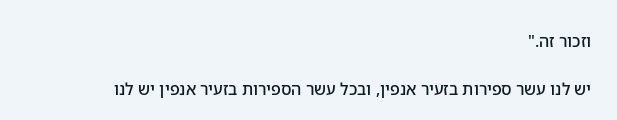וזכור זה."

יש לנו עשר ספירות בזעיר אנפין, ובכל עשר הספירות בזעיר אנפין יש לנו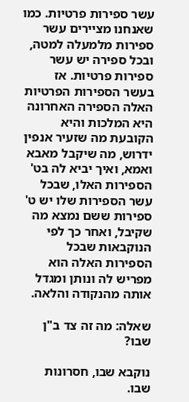עשר ספירות פרטיות. כמו שאנחנו מציירים עשר ספירות מלמעלה למטה, ובכל ספירה יש עשר ספירות פרטיות. אז בעשר הספירות הפרטיות האלה הספירה האחרונה היא המלכות והיא הקובעת מה שזעיר אנפין ידרוש, מה שיקבל מאבא ואמא, ואיך יביא לה בט' הספירות האלו, שבכל עשר הספירות שלו יש ט' ספירות ששם נמצא מה שקיבל, ואחר כך לפי הנוקבאות שבכל הספירות האלה הוא מפריש לה ונותן ומגדל אותה מהנקודה והלאה.

שאלה: מה זה צד ב"ן שבו?

נוקבא שבו, חסרונות שבו.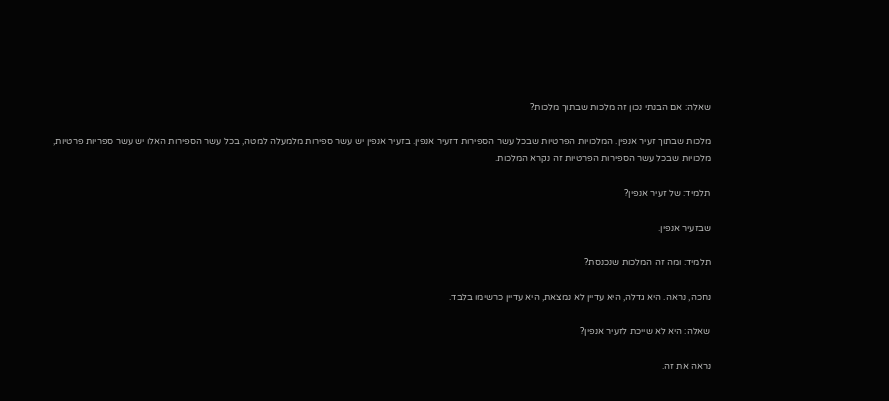שאלה: אם הבנתי נכון זה מלכות שבתוך מלכות?

מלכות שבתוך זעיר אנפין. המלכויות הפרטיות שבכל עשר הספירות דזעיר אנפין. בזעיר אנפין יש עשר ספירות מלמעלה למטה, בכל עשר הספירות האלו יש עשר ספריות פרטיות, מלכויות שבכל עשר הספירות הפרטיות זה נקרא המלכות.

תלמיד: של זעיר אנפין?

שבזעיר אנפין.

תלמיד: ומה זה המלכות שנכנסת?

נחכה, נראה. היא גדלה, היא עדיין לא נמצאת, היא עדיין כרשימו בלבד.

שאלה: היא לא שייכת לזעיר אנפין?

נראה את זה.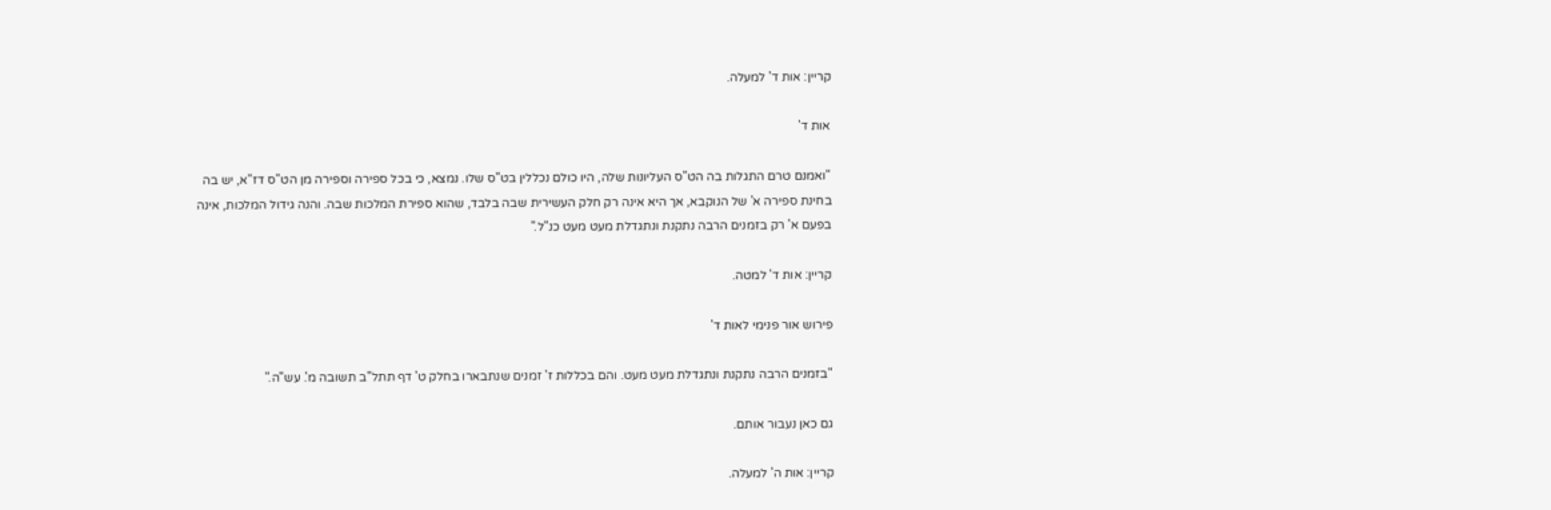קריין: אות ד' למעלה.

אות ד'

"ואמנם טרם התגלות בה הט"ס העליונות שלה, היו כולם נכללין בט"ס שלו. נמצא, כי בכל ספירה וספירה מן הט"ס דז"א, יש בה בחינת ספירה א' של הנוקבא, אך היא אינה רק חלק העשירית שבה בלבד, שהוא ספירת המלכות שבה. והנה גידול המלכות, אינה בפעם א' רק בזמנים הרבה נתקנת ונתגדלת מעט מעט כנ"ל."

קריין: אות ד' למטה.

פירוש אור פנימי לאות ד'

"בזמנים הרבה נתקנת ונתגדלת מעט מעט. והם בכללות ז' זמנים שנתבארו בחלק ט' דף תתל"ב תשובה מ'. עש"ה."

גם כאן נעבור אותם.

קריין: אות ה' למעלה.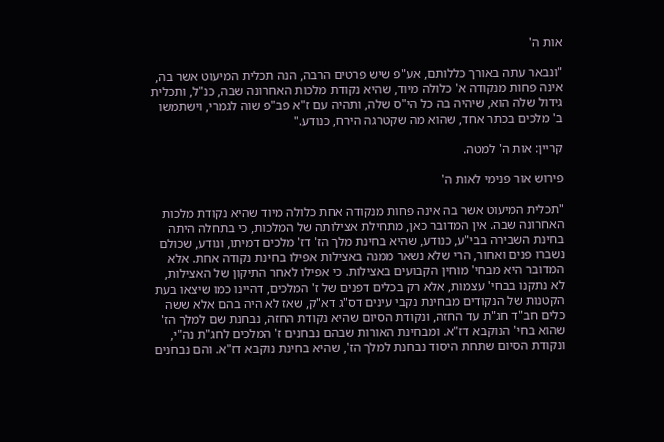אות ה'

"ונבאר עתה באורך כללותם, אע"פ שיש פרטים הרבה, הנה תכלית המיעוט אשר בה, אינה פחות מנקודה א' כלולה מיוד, שהיא נקודת מלכות האחרונה שבה, כנ"ל, ותכלית גידול שלה הוא, שיהיה בה כל הי"ס שלה, ותהיה עם ז"א פב"פ שוה לגמרי, וישתמשו ב' מלכים בכתר אחד, שהוא מה שקטרגה הירח, כנודע."

קריין: אות ה' למטה.

פירוש אור פנימי לאות ה'

"תכלית המיעוט אשר בה אינה פחות מנקודה אחת כלולה מיוד שהיא נקודת מלכות האחרונה שבה. אין המדובר כאן, מתחילת אצילותה של המלכות, כי בתחלה היתה בחינת השבירה בבי"ע, כנודע, שהיא בחינת מלך הז' דז' מלכים דמיתו, ונודע, שכולם נשברו פנים ואחור, הרי שלא נשאר ממנה באצילות אפילו בחינת נקודה אחת. אלא המדובר היא מבחי' מוחין הקבועים באצילות. כי אפילו לאחר התיקון של האצילות, לא נתקנו בבחי' עצמות, אלא רק בכלים דפנים של ז' המלכים, דהיינו כמו שיצאו בעת הקטנות של הנקודים מבחינת נקבי עינים דס"ג דא"ק, שאז לא היה בהם אלא ששה כלים חב"ד חג"ת עד החזה, ונקודת הסיום שהיא נקודת החזה, נבחנת שם למלך הז' שהוא בחי' הנוקבא דז"א. ומבחינת האורות שבהם נבחנים ז' המלכים לחג"ת נה"י, ונקודת הסיום שתחת היסוד נבחנת למלך הז', שהיא בחינת נוקבא דז"א. והם נבחנים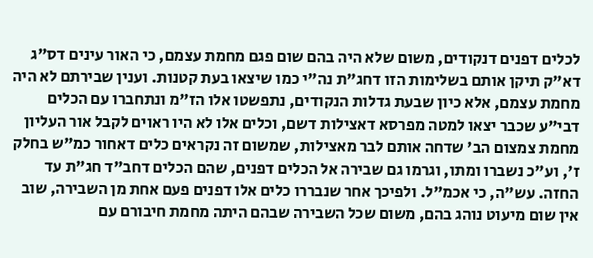לכלים דפנים דנקודים, משום שלא היה בהם שום פגם מחמת עצמם, כי האור עינים דס"ג דא"ק תיקן אותם בשלימות הזו דחג"ת נה"י כמו שיצאו בעת קטנות. וענין שבירתם לא היה מחמת עצמם, אלא כיון שבעת גדלות הנקודים, נתפשטו אלו הז"מ ונתחברו עם הכלים דבי"ע שכבר יצאו למטה מפרסא דאצילות דשם, וכלים אלו לא היו ראוים לקבל אור העליון מחמת צמצום הב' שדחה אותם לבר מאצילות, שמשום זה נקראים כלים דאחור כמ"ש בחלק ז', וע"כ נשברו ומתו, וגרמו גם שבירה אל הכלים דפנים, שהם הכלים דחב"ד חג"ת עד החזה. עש"ה, כי אכמ"ל. ולפיכך אחר שנבררו כלים אלו דפנים פעם אחת מן השבירה, שוב אין שום מיעוט נוהג בהם, משום שכל השבירה שבהם היתה מחמת חיבורם עם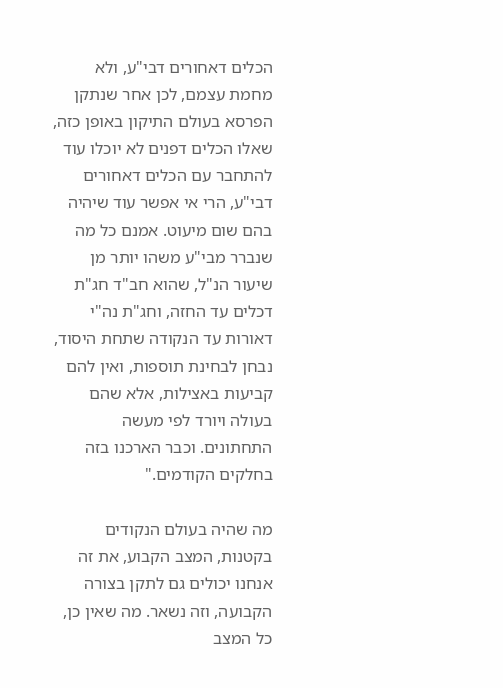הכלים דאחורים דבי"ע, ולא מחמת עצמם, לכן אחר שנתקן הפרסא בעולם התיקון באופן כזה, שאלו הכלים דפנים לא יוכלו עוד להתחבר עם הכלים דאחורים דבי"ע, הרי אי אפשר עוד שיהיה בהם שום מיעוט. אמנם כל מה שנברר מבי"ע משהו יותר מן שיעור הנ"ל, שהוא חב"ד חג"ת דכלים עד החזה, וחג"ת נה"י דאורות עד הנקודה שתחת היסוד, נבחן לבחינת תוספות, ואין להם קביעות באצילות, אלא שהם בעולה ויורד לפי מעשה התחתונים. וכבר הארכנו בזה בחלקים הקודמים."

מה שהיה בעולם הנקודים בקטנות, המצב הקבוע, את זה אנחנו יכולים גם לתקן בצורה הקבועה, וזה נשאר. מה שאין כן, כל המצב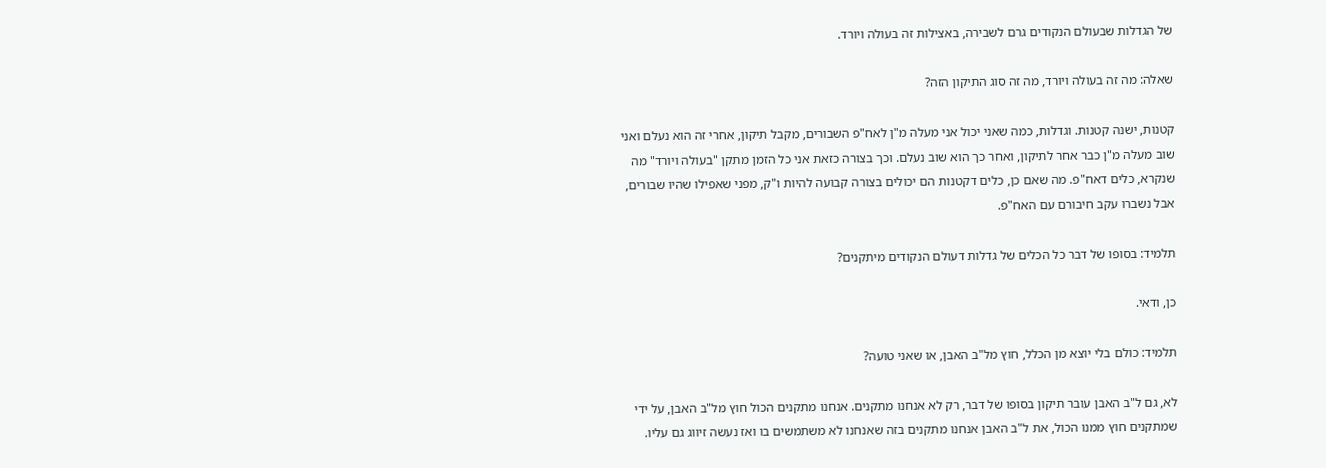של הגדלות שבעולם הנקודים גרם לשבירה, באצילות זה בעולה ויורד.

שאלה: מה זה בעולה ויורד, מה זה סוג התיקון הזה?

קטנות, ישנה קטנות. וגדלות, כמה שאני יכול אני מעלה מ"ן לאח"פ השבורים, מקבל תיקון, אחרי זה הוא נעלם ואני שוב מעלה מ"ן כבר אחר לתיקון, ואחר כך הוא שוב נעלם. וכך בצורה כזאת אני כל הזמן מתקן "בעולה ויורד" מה שנקרא, כלים דאח"פ. מה שאם כן, כלים דקטנות הם יכולים בצורה קבועה להיות ו"ק, מפני שאפילו שהיו שבורים, אבל נשברו עקב חיבורם עם האח"פ.

תלמיד: בסופו של דבר כל הכלים של גדלות דעולם הנקודים מיתקנים?

כן, ודאי.

תלמיד: כולם בלי יוצא מן הכלל, חוץ מל"ב האבן, או שאני טועה?

לא, גם ל"ב האבן עובר תיקון בסופו של דבר, רק לא אנחנו מתקנים. אנחנו מתקנים הכול חוץ מל"ב האבן, על ידי שמתקנים חוץ ממנו הכול, את ל"ב האבן אנחנו מתקנים בזה שאנחנו לא משתמשים בו ואז נעשה זיווג גם עליו.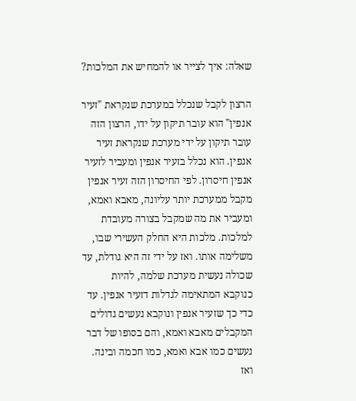שאלה: איך לצייר או להמחיש את המלכות?

הרצון לקבל שנכלל במערכת שנקראת "זעיר אנפין" הוא עובר תיקון על ידו, הרצון הזה עובר תיקון על ידי מערכת שנקראת זעיר אנפין. הוא נכלל בזעיר אנפין ומעביר לזעיר אנפין חיסרון. לפי החיסרון הזה זעיר אנפין מקבל ממערכת יותר עליונה, מאבא ואמא, ומעביר את מה שמקבל בצורה מעובדת למלכות. מלכות היא החלק העשירי שבו, משלימה אותו. ואז על ידי זה היא גודלת, עד שכולה נעשית מערכת שלמה, להיות כנוקבא המתאימה לגדלות דזעיר אנפין. עד כדי כך שזעיר אנפין ונוקבא נעשים גדולים המקבלים מאבא ואמא, והם בסופו של דבר נעשים כמו אבא ואמא, כמו חכמה ובינה. ואז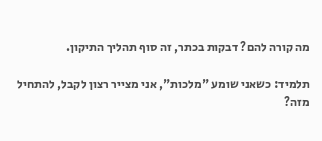מה קורה להם? דבקות בכתר, זה סוף תהליך התיקון.

תלמיד: כשאני שומע "מלכות", אני מצייר רצון לקבל, להתחיל מזה?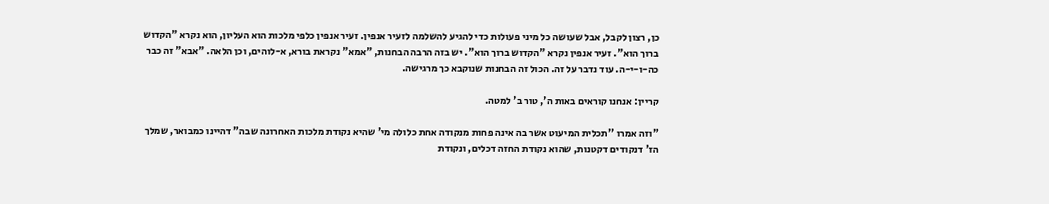כן, רצון לקבל, אבל שעושה כל מיני פעולות כדי להגיע להשלמה לזעיר אנפין. זעיר אנפין כלפי מלכות הוא העליון, הוא נקרא "הקדוש ברוך הוא". זעיר אנפין נקרא "הקדוש ברוך הוא". יש בזה הרבה הבחנות, "אמא" נקראת בורא, א-לוהים, וכן הלאה. "אבא" זה כבר כה-ו-י-ה. עוד נדבר על זה. הכול זה הבחנות שנוקבא כך מרגישה.

קריין: אנחנו קוראים באות ה', טור ב' למטה.

"וזה אמרו ''תכלית המיעוט אשר בה אינה פחות מנקודה אחת כלולה מי' שהיא נקודת מלכות האחרונה שבה" דהיינו כמבואר, שמלך הז' דנקודים דקטנות, שהוא נקודת החזה דכלים, ונקודת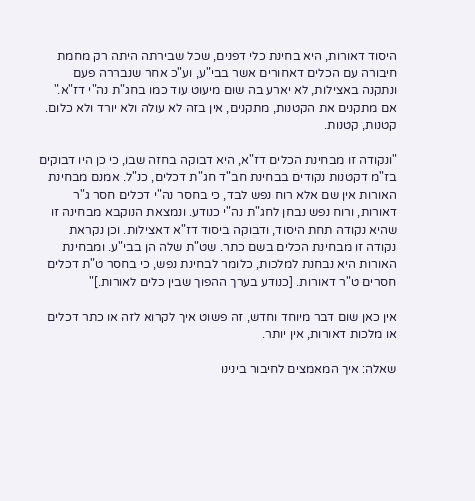היסוד דאורות, היא בחינת כלי דפנים, שכל שבירתה היתה רק מחמת חיבורה עם הכלים דאחורים אשר בבי"ע, וע"כ אחר שנבררה פעם ונתקנה באצילות, לא יארע בה שום מיעוט עוד כמו בחג"ת נה"י דז"א." אם מתקנים את הקטנות, מתקנים, אין בזה לא עולה ולא יורד ולא כלום. קטנות, קטנות.

"ונקודה זו מבחינת הכלים דז"א, היא דבוקה בחזה שבו, כי כן היו דבוקים בז"מ דקטנות נקודים בבחינת חב"ד חג"ת דכלים, כנ"ל. אמנם מבחינת האורות אין שם אלא רוח נפש לבד, כי בחסר נה"י דכלים חסר ג"ר דאורות, ורוח נפש נבחן לחג"ת נה"י כנודע. ונמצאת הנוקבא מבחינה זו שהיא נקודה תחת היסוד, ודבוקה ביסוד דז"א דאצילות. וכן נקראת נקודה זו מבחינת הכלים בשם כתר. שט"ת שלה הן בבי"ע. ומבחינת האורות היא נבחנת למלכות, כלומר לבחינת נפש, כי בחסר ט"ת דכלים חסרים ט"ר דאורות. [כנודע בערך ההפוך שבין כלים לאורות.]"

אין כאן שום דבר מיוחד וחדש, זה פשוט איך לקרוא לזה או כתר דכלים או מלכות דאורות, אין יותר.

שאלה: איך המאמצים לחיבור בינינו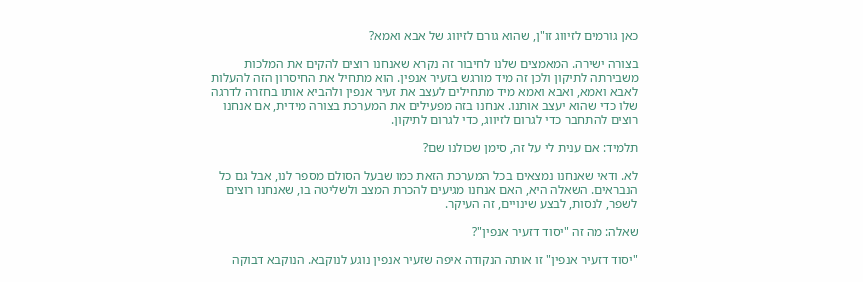כאן גורמים לזיווג זו"ן, שהוא גורם לזיווג של אבא ואמא?

בצורה ישירה. המאמצים שלנו לחיבור זה נקרא שאנחנו רוצים להקים את המלכות משבירתה לתיקון ולכן זה מיד מורגש בזעיר אנפין. הוא מתחיל את החיסרון הזה להעלות לאבא ואמא, ואבא ואמא מיד מתחילים לעצב את זעיר אנפין ולהביא אותו בחזרה לדרגה שלו כדי שהוא יעצב אותנו. אנחנו בזה מפעילים את המערכת בצורה מידית, אם אנחנו רוצים להתחבר כדי לגרום לזיווג, כדי לגרום לתיקון.

תלמיד: אם ענית לי על זה, סימן שכולנו שם?

לא. ודאי שאנחנו נמצאים בכל המערכת הזאת כמו שבעל הסולם מספר לנו, אבל גם כל הנבראים. השאלה היא, האם אנחנו מגיעים להכרת המצב ולשליטה בו, שאנחנו רוצים לשפר, לנסות, לבצע שינויים, זה העיקר.

שאלה: מה זה "יסוד דזעיר אנפין"?

"יסוד דזעיר אנפין" זו אותה הנקודה איפה שזעיר אנפין נוגע לנוקבא. הנוקבא דבוקה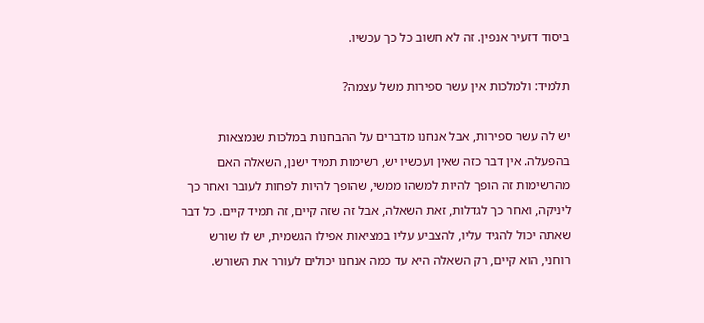ביסוד דזעיר אנפין. זה לא חשוב כל כך עכשיו.

תלמיד: ולמלכות אין עשר ספירות משל עצמה?

יש לה עשר ספירות, אבל אנחנו מדברים על ההבחנות במלכות שנמצאות בהפעלה. אין דבר כזה שאין ועכשיו יש, רשימות תמיד ישנן, השאלה האם מהרשימות זה הופך להיות למשהו ממשי, שהופך להיות לפחות לעובר ואחר כך ליניקה, ואחר כך לגדלות, זאת השאלה, אבל זה שזה קיים, זה תמיד קיים. כל דבר שאתה יכול להגיד עליו, להצביע עליו במציאות אפילו הגשמית, יש לו שורש רוחני, הוא קיים, רק השאלה היא עד כמה אנחנו יכולים לעורר את השורש.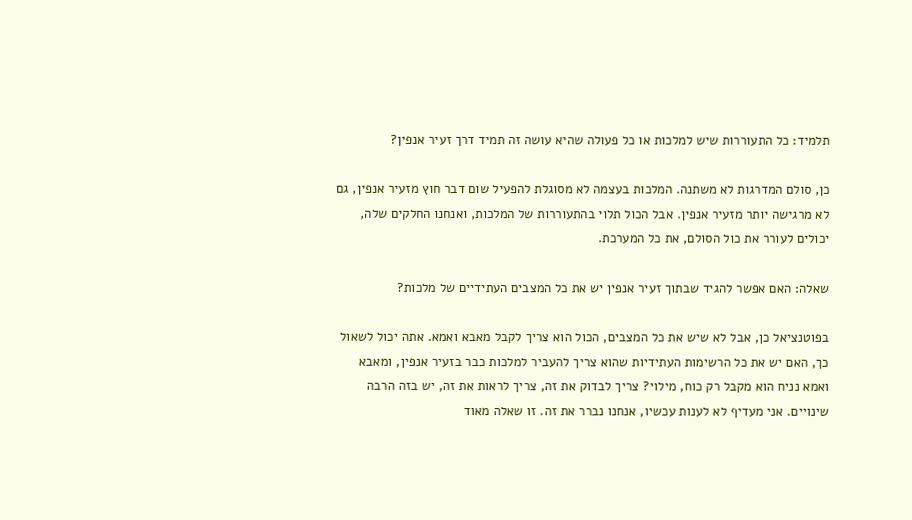תלמיד: כל התעוררות שיש למלכות או כל פעולה שהיא עושה זה תמיד דרך זעיר אנפין?

כן, סולם המדרגות לא משתנה. המלכות בעצמה לא מסוגלת להפעיל שום דבר חוץ מזעיר אנפין, גם לא מרגישה יותר מזעיר אנפין. אבל הכול תלוי בהתעוררות של המלכות, ואנחנו החלקים שלה, יכולים לעורר את כול הסולם, את כל המערכת.

שאלה: האם אפשר להגיד שבתוך זעיר אנפין יש את כל המצבים העתידיים של מלכות?

בפוטנציאל כן, אבל לא שיש את כל המצבים, הכול הוא צריך לקבל מאבא ואמא. אתה יכול לשאול כך, האם יש את כל הרשימות העתידיות שהוא צריך להעביר למלכות כבר בזעיר אנפין, ומאבא ואמא נניח הוא מקבל רק כוח, מילוי? צריך לבדוק את זה, צריך לראות את זה, יש בזה הרבה שינויים. אני מעדיף לא לענות עכשיו, אנחנו נברר את זה. זו שאלה מאוד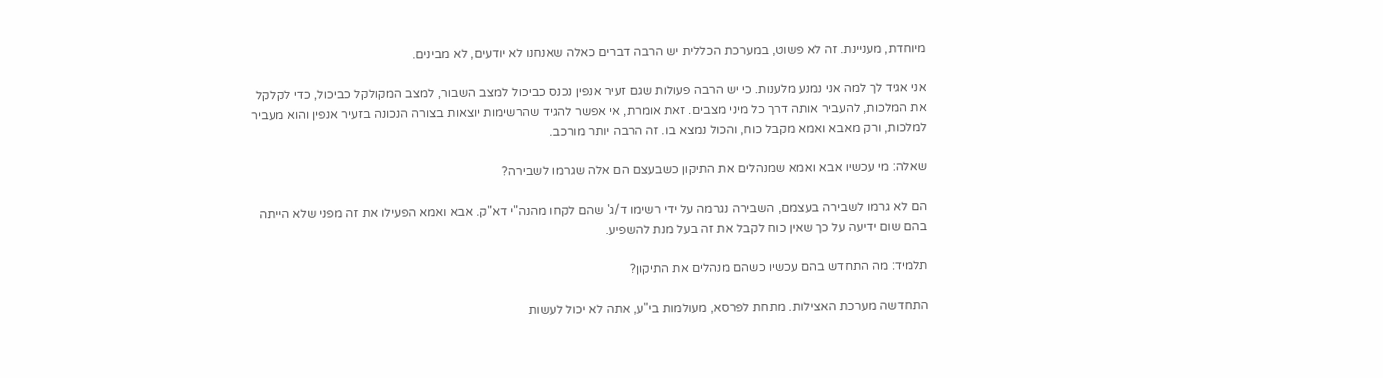מיוחדת, מעניינת. זה לא פשוט, במערכת הכללית יש הרבה דברים כאלה שאנחנו לא יודעים, לא מבינים.

אני אגיד לך למה אני נמנע מלענות. כי יש הרבה פעולות שגם זעיר אנפין נכנס כביכול למצב השבור, למצב המקולקל כביכול, כדי לקלקל את המלכות, להעביר אותה דרך כל מיני מצבים. זאת אומרת, אי אפשר להגיד שהרשימות יוצאות בצורה הנכונה בזעיר אנפין והוא מעביר למלכות, ורק מאבא ואמא מקבל כוח, והכול נמצא בו. זה הרבה יותר מורכב.

שאלה: מי עכשיו אבא ואמא שמנהלים את התיקון כשבעצם הם אלה שגרמו לשבירה?

הם לא גרמו לשבירה בעצמם, השבירה נגרמה על ידי רשימו ד/ג' שהם לקחו מהנה"י דא"ק. אבא ואמא הפעילו את זה מפני שלא הייתה בהם שום ידיעה על כך שאין כוח לקבל את זה בעל מנת להשפיע.

תלמיד: מה התחדש בהם עכשיו כשהם מנהלים את התיקון?

התחדשה מערכת האצילות. מתחת לפרסא, מעולמות בי"ע, אתה לא יכול לעשות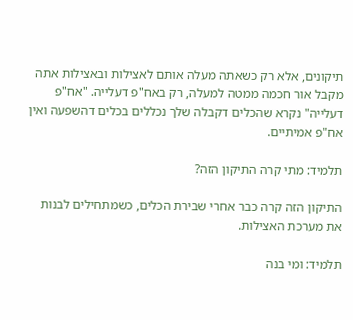תיקונים, אלא רק כשאתה מעלה אותם לאצילות ובאצילות אתה מקבל אור חכמה ממטה למעלה, רק באח"פ דעלייה. "אח"פ דעלייה" נקרא שהכלים דקבלה שלך נכללים בכלים דהשפעה ואין אח"פ אמיתיים.

תלמיד: מתי קרה התיקון הזה?

התיקון הזה קרה כבר אחרי שבירת הכלים, כשמתחילים לבנות את מערכת האצילות.

תלמיד: ומי בנה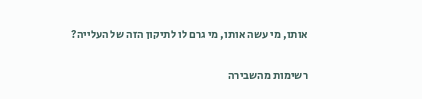אותו, מי עשה אותו, מי גרם לו לתיקון הזה של העלייה?

רשימות מהשבירה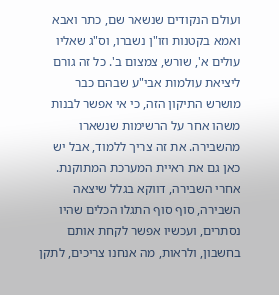ועולם הנקודים שנשאר שם, כתר ואבא ואמא בקטנות וזו"ן נשברו, וס"ג שאליו עולים א', שורש, צמצום ב'. כל זה גורם ליציאת עולמות אבי"ע שבהם כבר מושרש התיקון הזה, כי אי אפשר לבנות משהו אחר על הרשימות שנשארו מהשבירה. את זה צריך ללמוד, אבל יש כאן גם את ראיית המערכת המתוקנת. אחרי השבירה, דווקא בגלל שיצאה השבירה, סוף סוף התגלו הכלים שהיו נסתרים, ועכשיו אפשר לקחת אותם בחשבון, ולראות, מה אנחנו צריכים, לתקן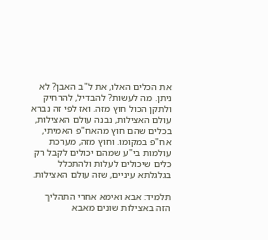את הכלים האלו, את ל"ב האבן? לא ניתן. מה לעשות? להבדיל, להרחיק ולתקן הכול חוץ מזה. ואז לפי זה נברא עולם האצילות, נבנה עולם האצילות, בכלים שהם חוץ מהאח"פ האמיתי, אח"פ במקומו. וחוץ מזה, מערכת עולמות בי"ע שמהם יכולים לקבל רק כלים שיכולים לעלות ולהתכלל בגלגלתא עיניים, שזה עולם האצילות.

תלמיד: אבא ואימא אחרי התהליך הזה באצילות שונים מאבא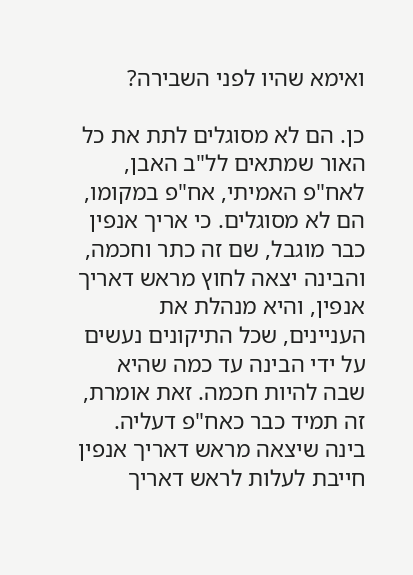ואימא שהיו לפני השבירה?

כן. הם לא מסוגלים לתת את כל האור שמתאים לל"ב האבן, לאח"פ האמיתי, אח"פ במקומו, הם לא מסוגלים. כי אריך אנפין כבר מוגבל, שם זה כתר וחכמה, והבינה יצאה לחוץ מראש דאריך אנפין, והיא מנהלת את העניינים, שכל התיקונים נעשים על ידי הבינה עד כמה שהיא שבה להיות חכמה. זאת אומרת, זה תמיד כבר כאח"פ דעליה. בינה שיצאה מראש דאריך אנפין חייבת לעלות לראש דאריך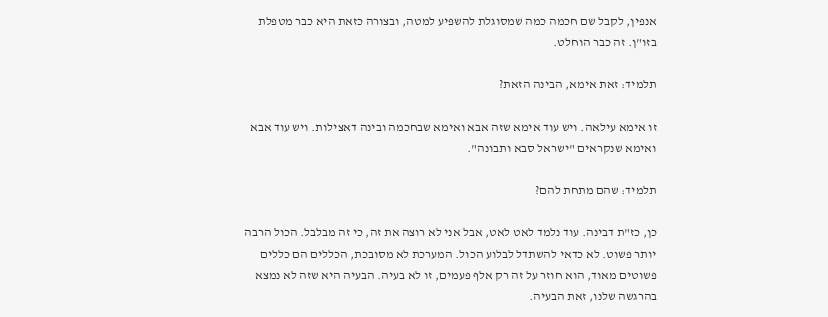אנפין, לקבל שם חכמה כמה שמסוגלת להשפיע למטה, ובצורה כזאת היא כבר מטפלת בזו"ן. זה כבר הוחלט.

תלמיד: זאת אימא, הבינה הזאת?

זו אימא עילאה. ויש עוד אימא שזה אבא ואימא שבחכמה ובינה דאצילות. ויש עוד אבא ואימא שנקראים "ישראל סבא ותבונה".

תלמיד: שהם מתחת להם?

כן, כז"ת דבינה. עוד נלמד לאט לאט, אבל אני לא רוצה את זה, כי זה מבלבל. הכול הרבה יותר פשוט. לא כדאי להשתדל לבלוע הכול. המערכת לא מסובכת, הכללים הם כללים פשוטים מאוד, הוא חוזר על זה רק אלף פעמים, זו לא בעיה. הבעיה היא שזה לא נמצא בהרגשה שלנו, זאת הבעיה.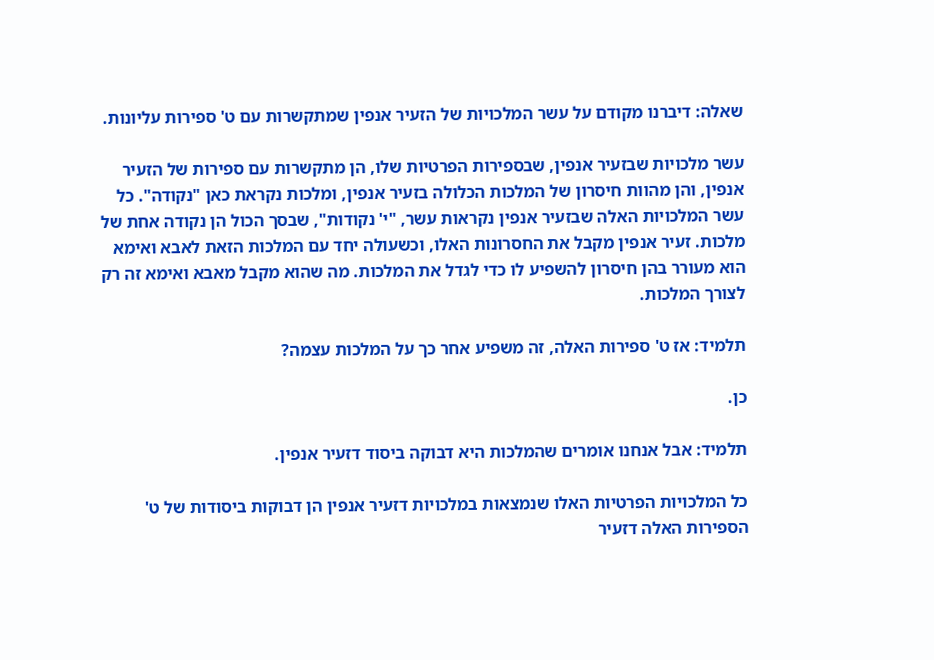שאלה: דיברנו מקודם על עשר המלכויות של הזעיר אנפין שמתקשרות עם ט' ספירות עליונות.

עשר מלכויות שבזעיר אנפין, שבספירות הפרטיות שלו, הן מתקשרות עם ספירות של הזעיר אנפין, והן מהוות חיסרון של המלכות הכלולה בזעיר אנפין, ומלכות נקראת כאן "נקודה". כל עשר המלכויות האלה שבזעיר אנפין נקראות עשר, "י' נקודות", שבסך הכול הן נקודה אחת של מלכות. זעיר אנפין מקבל את החסרונות האלו, וכשעולה יחד עם המלכות הזאת לאבא ואימא הוא מעורר בהן חיסרון להשפיע לו כדי לגדל את המלכות. מה שהוא מקבל מאבא ואימא זה רק לצורך המלכות.

תלמיד: אז ט' ספירות האלה, זה משפיע אחר כך על המלכות עצמה?

כן.

תלמיד: אבל אנחנו אומרים שהמלכות היא דבוקה ביסוד דזעיר אנפין.

כל המלכויות הפרטיות האלו שנמצאות במלכויות דזעיר אנפין הן דבוקות ביסודות של ט' הספירות האלה דזעיר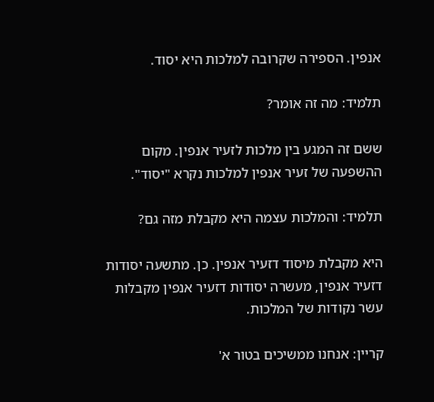אנפין. הספירה שקרובה למלכות היא יסוד.

תלמיד: מה זה אומר?

ששם זה המגע בין מלכות לזעיר אנפין. מקום ההשפעה של זעיר אנפין למלכות נקרא "יסוד".

תלמיד: והמלכות עצמה היא מקבלת מזה גם?

היא מקבלת מיסוד דזעיר אנפין. כן. מתשעה יסודות דזעיר אנפין, מעשרה יסודות דזעיר אנפין מקבלות עשר נקודות של המלכות.

קריין: אנחנו ממשיכים בטור א'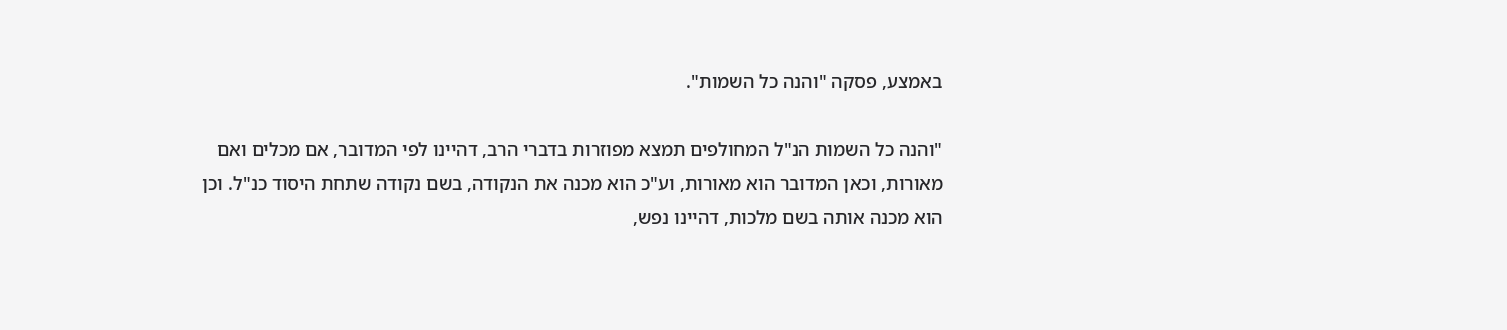באמצע, פסקה "והנה כל השמות".

"והנה כל השמות הנ"ל המחולפים תמצא מפוזרות בדברי הרב, דהיינו לפי המדובר, אם מכלים ואם מאורות, וכאן המדובר הוא מאורות, וע"כ הוא מכנה את הנקודה, בשם נקודה שתחת היסוד כנ"ל. וכן הוא מכנה אותה בשם מלכות, דהיינו נפש,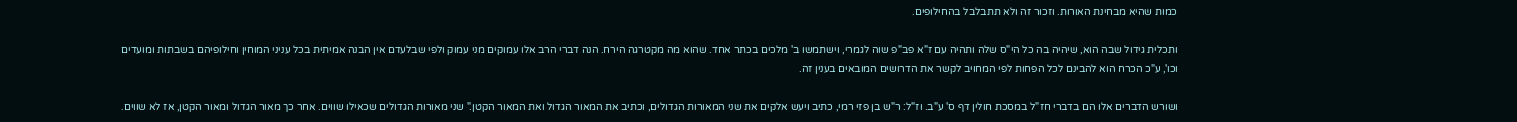כמות שהיא מבחינת האורות. וזכור זה ולא תתבלבל בהחילופים.

ותכלית גידול שבה הוא, שיהיה בה כל הי"ס שלה ותהיה עם ז"א פב"פ שוה לגמרי, וישתמשו ב' מלכים בכתר אחד. שהוא מה מקטרגה הירח. הנה דברי הרב אלו עמוקים מני עמוק ולפי שבלעדם אין הבנה אמיתית בכל עניני המוחין וחילופיהם בשבתות ומועדים וכו', ע"כ הכרח הוא להבינם לכל הפחות לפי המחויב לקשר את הדרושים המובאים בענין זה.

ושורש הדברים אלו הם בדברי חז"ל במסכת חולין דף ס' ע"ב. וז"ל: ר"ש בן פזי רמי, כתיב ויעש אלקים את שני המאורות הגדולים, וכתיב את המאור הגדול ואת המאור הקטן." שני מאורות הגדולים שכאילו שווים. אחר כך מאור הגדול ומאור הקטן, אז לא שווים.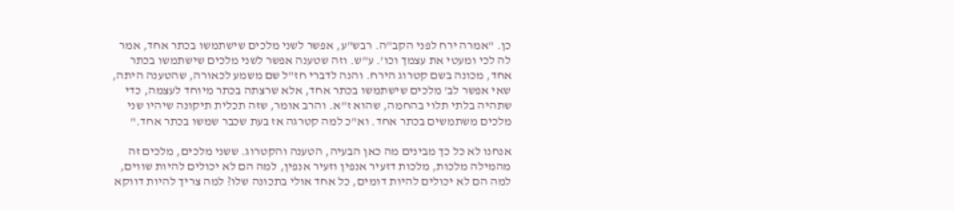כן. "אמרה ירח לפני הקב"ה. רבש"ע, אפשר לשני מלכים שישתמשו בכתר אחד, אמר לה לכי ומעטי את עצמך וכו'. ע"ש. וזה שטענה אפשר לשני מלכים שישתמשו בכתר אחד, מכונה בשם קטרוג הירח. והנה לדברי חז"ל שם משמע לכאורה, שהטענה היתה, שאי אפשר לב' מלכים שישתמשו בכתר אחד, אלא שרצתה בכתר מיוחד לעצמה, כדי שתהיה בלתי תלוי בהחמה, שהוא ז"א. והרב אומר, שזה תכלית תיקונה שיהיו שני מלכים משתמשים בכתר אחד. וא"כ למה קטרגה אז בעת שכבר שמשו בכתר אחד."

אנחנו לא כל כך מבינים מה כאן הבעיה, הטענה והקטרוג. ששני מלכים, מלכים זה מהמילה מלכות, מלכות דזעיר אנפין וזעיר אנפין, למה הם לא יכולים להיות שווים, למה הם לא יכולים להיות דומים, כל אחד אולי בתכונה שלו? למה צריך להיות דווקא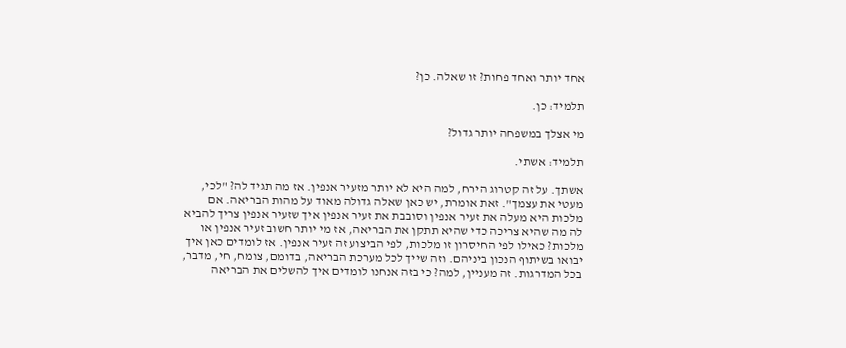אחד יותר ואחד פחות? זו שאלה. כן?

תלמיד: כן.

מי אצלך במשפחה יותר גדול?

תלמיד: אשתי.

אשתך. על זה קטרוג הירח, למה היא לא יותר מזעיר אנפין. אז מה תגיד לה? "לכי, מעטי את עצמך". זאת אומרת, יש כאן שאלה גדולה מאוד על מהות הבריאה. אם מלכות היא מעלה את זעיר אנפין וסובבת את זעיר אנפין איך שזעיר אנפין צריך להביא לה מה שהיא צריכה כדי שהיא תתקן את הבריאה, אז מי יותר חשוב זעיר אנפין או מלכות? כאילו לפי החיסרון זו מלכות, לפי הביצוע זה זעיר אנפין. אז לומדים כאן איך יבואו בשיתוף הנכון ביניהם. וזה שייך לכל מערכת הבריאה, בדומם, צומח, חי, מדבר, בכל המדרגות. זה מעניין, למה? כי בזה אנחנו לומדים איך להשלים את הבריאה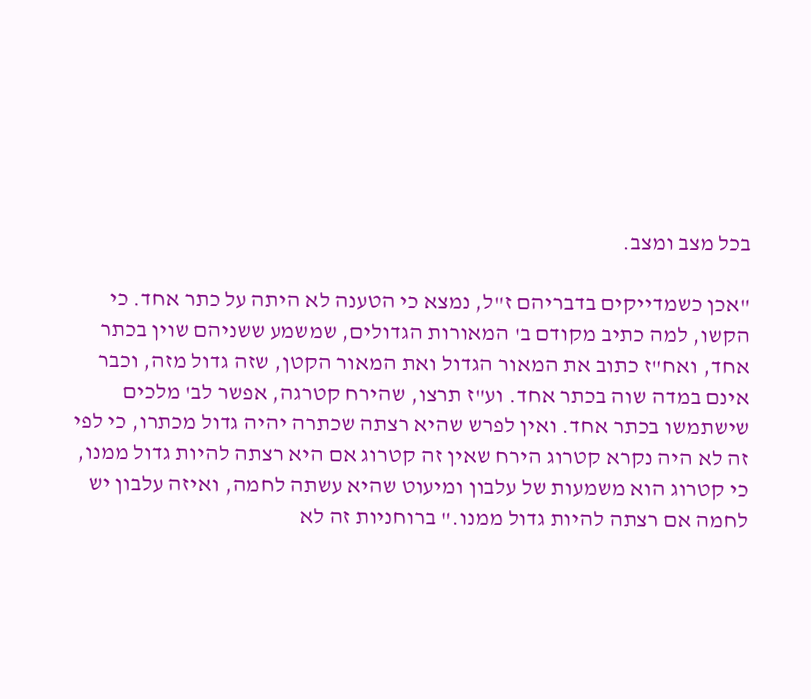בכל מצב ומצב.

"אכן כשמדייקים בדבריהם ז"ל, נמצא כי הטענה לא היתה על כתר אחד. כי הקשו, למה כתיב מקודם ב' המאורות הגדולים, שמשמע ששניהם שוין בכתר אחד, ואח"ז כתוב את המאור הגדול ואת המאור הקטן, שזה גדול מזה, וכבר אינם במדה שוה בכתר אחד. וע"ז תרצו, שהירח קטרגה, אפשר לב' מלכים שישתמשו בכתר אחד. ואין לפרש שהיא רצתה שכתרה יהיה גדול מכתרו, כי לפי זה לא היה נקרא קטרוג הירח שאין זה קטרוג אם היא רצתה להיות גדול ממנו, כי קטרוג הוא משמעות של עלבון ומיעוט שהיא עשתה לחמה, ואיזה עלבון יש לחמה אם רצתה להיות גדול ממנו." ברוחניות זה לא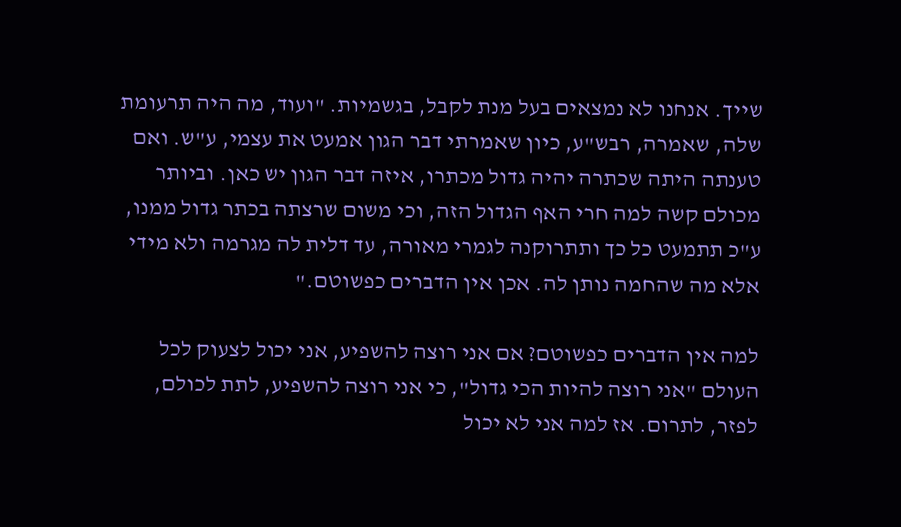שייך. אנחנו לא נמצאים בעל מנת לקבל, בגשמיות. "ועוד, מה היה תרעומת שלה, שאמרה, רבש"ע, כיון שאמרתי דבר הגון אמעט את עצמי, ע"ש. ואם טענתה היתה שכתרה יהיה גדול מכתרו, איזה דבר הגון יש כאן. וביותר מכולם קשה למה חרי האף הגדול הזה, וכי משום שרצתה בכתר גדול ממנו, ע"כ תתמעט כל כך ותתרוקנה לגמרי מאורה, עד דלית לה מגרמה ולא מידי אלא מה שהחמה נותן לה. אכן אין הדברים כפשוטם."

למה אין הדברים כפשוטם? אם אני רוצה להשפיע, אני יכול לצעוק לכל העולם "אני רוצה להיות הכי גדול", כי אני רוצה להשפיע, לתת לכולם, לפזר, לתרום. אז למה אני לא יכול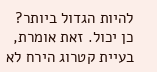להיות הגדול ביותר? כן יכול. זאת אומרת, בעיית קטרוג הירח לא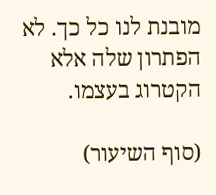מובנת לנו כל כך. לא הפתרון שלה אלא הקטרוג בעצמו.

(סוף השיעור)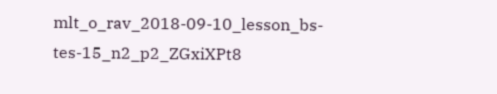mlt_o_rav_2018-09-10_lesson_bs-tes-15_n2_p2_ZGxiXPt8